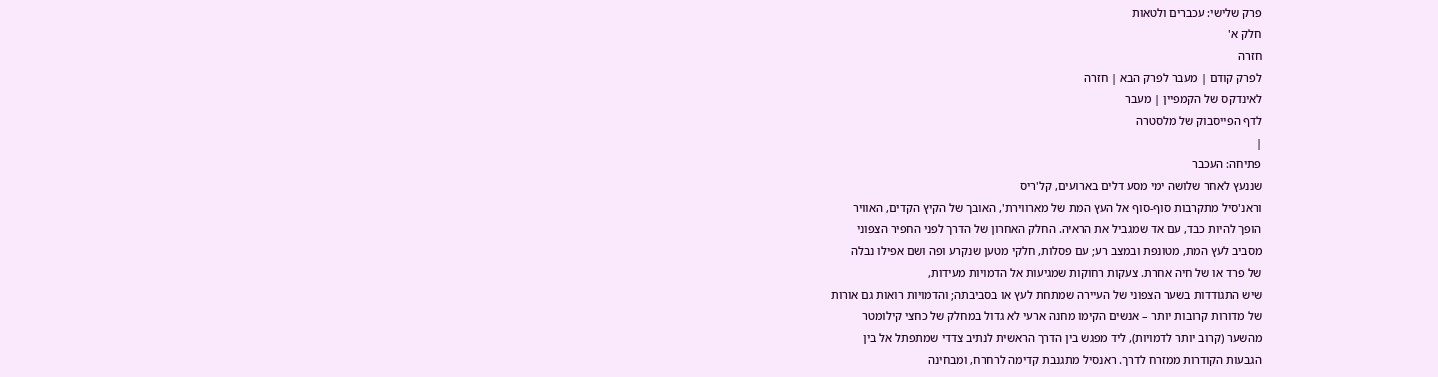פרק שלישי: עכברים ולטאות
חלק א'
חזרה
לפרק קודם | מעבר לפרק הבא | חזרה
לאינדקס של הקמפיין | מעבר
לדף הפייסבוק של מלסטרה
|
פתיחה: העכבר
שננעץ לאחר שלושה ימי מסע דלים בארועים, קל'ריס
וראנ'סיל מתקרבות סוף-סוף אל העץ המת של מארווירת', האובך של הקיץ הקדים, האוויר
הופך להיות כבד, עם אד שמגביל את הראיה. החלק האחרון של הדרך לפני החפיר הצפוני
מסביב לעץ המת, מטונפת ובמצב רע; עם פסלות, חלקי מטען שנקרע ופה ושם אפילו נבלה
של פרד או של חיה אחרת. צעקות רחוקות שמגיעות אל הדמויות מעידות,
שיש התגודדות בשער הצפוני של העיירה שמתחת לעץ או בסביבתה; והדמויות רואות גם אורות
של מדורות קרובות יותר – אנשים הקימו מחנה ארעי לא גדול במחלק של כחצי קילומטר
מהשער (קרוב יותר לדמויות), ליד מפגש בין הדרך הראשית לנתיב צדדי שמתפתל אל בין
הגבעות הקודרות ממזרח לדרך. ראנסיל מתגנבת קדימה לרחרח, ומבחינה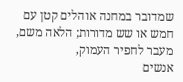שמדובר במחנה אוהלים קטן עם חמש או שש מדורות; הלאה משם, מעבר לחפיר העמוק,
אנשים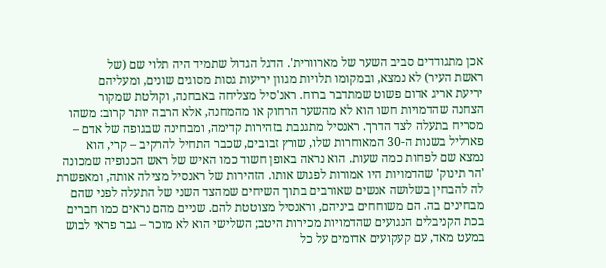אכן מתגודדים סביב השער של מארוורית'. הדגל הגדול שתמיד היה תלוי שם (של
ראשת העיר) לא נמצא, ובמקומו תלויות מגוון יריעות גסות מסוגים שונים, ומעליהם
יריעת אריג אדום פשוט שמתדבר ברוח. ראנ'סיל מצליחה באבחנה, וקולטת שמקור
הצחנה שהדמויות חשו הוא לא מהשער הרחוק או מהמחנה, אלא הרבה יותר קרוב: משהו
מסריח בתעלה לצד הדרך. ראנסיל מתגנבת בזהירות קדימה, ומבחינה שבגופה של אדם –
פארליל בשנות ה-30 המאוחרות שלו, שורץ זבובים, שכבר התחיל להרקיב – קרי, הוא
נמצא שם לפחות כמה שעות. הוא נראה באופן חשוד כמו האיש של ראש הכנופיה שמכונה
'הר תינוק' שהדמויות היו אמורות לפגוש אותו. הזהירות של ראנסיל מצילה אותה, ומאפשרת
לה להבחין בשלושה אנשים שאורבים בתוך השיחים שמהצד השני של התעלה לפני שהם
מבחינים בה. הם משוחחים ביניהם, וראנסיל מצוטטת להם. שניים מהם נראים כמו חברים
בכת הקניבלים הנגועים שהדמויות מכירות היטב; השלישי הוא לא מוכר – גבר פראי לבוש
במעט מאד, עם קעקועים אדומים על כל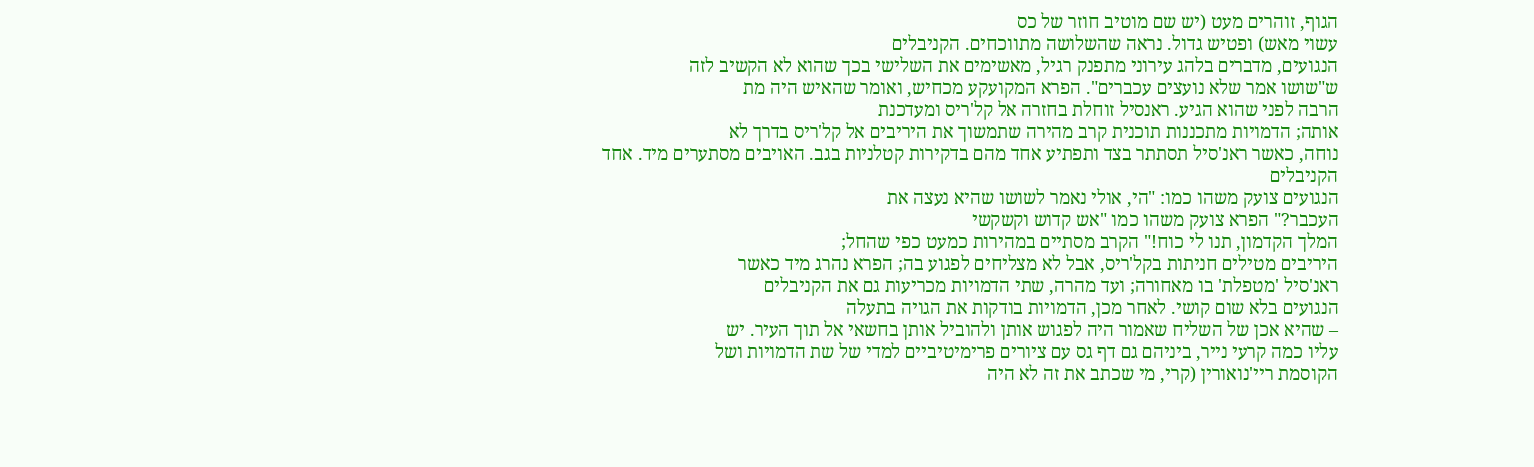הגוף, זוהרים מעט (יש שם מוטיב חוזר של כס
עשוי מאש) ופטיש גדול. נראה שהשלושה מתווכחים. הקניבלים
הנגועים, מדברים בלהג עירוני מתפנק רגיל, מאשימים את השלישי בכך שהוא לא הקשיב לזה
ש"שושו אמר שלא נועצים עכברים". הפרא המקועקע מכחיש, ואומר שהאיש היה מת
הרבה לפני שהוא הגיע. ראנסיל זוחלת בחזרה אל קל'ריס ומעדכנת
אותה; הדמויות מתכננות תוכנית קרב מהירה שתמשוך את היריבים אל קל'ריס בדרך לא
נוחה, כאשר ראנ'סיל תסתתר בצד ותפתיע אחד מהם בדקירות קטלניות בגב. האויבים מסתערים מיד. אחד הקניבלים
הנגועים צועק משהו כמו: "הי, אולי נאמר לשושו שהיא נעצה את
העכבר?" הפרא צועק משהו כמו "אש קדוש וקשקשי
המלך הקדמון, תנו לי כוח!" הקרב מסתיים במהירות כמעט כפי שהחל;
היריבים מטילים חניתות בקל'ריס, אבל לא מצליחים לפגוע בה; הפרא נהרג מיד כאשר
ראנ'סיל 'מטפלת' בו מאחורה; ועד מהרה, שתי הדמויות מכריעות גם את הקניבלים
הנגועים בלא שום קושי. לאחר מכן, הדמויות בודקות את הגויה בתעלה
– שהיא אכן של השליח שאמור היה לפגוש אותן ולהוביל אותן בחשאי אל תוך העיר. יש
עליו כמה קרעי נייר, ביניהם גם דף גס עם ציורים פרימיטיביים למדי של שת הדמויות ושל
הקוסמת ריי'נואורין (קרי, מי שכתב את זה לא היה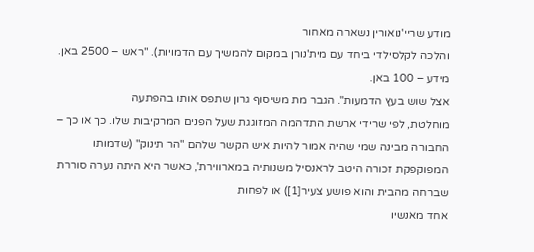מודע שריי'נואורין נשארה מאחור
והלכה לקלסילדי ביחד עם מית'נורן במקום להמשיך עם הדמויות). "ראש – 2500 באן. מידע – 100 באן.
אצל שוש בעץ הדמעות". הגבר מת משיסוף גרון שתפס אותו בהפתעה
מוחלטת, לפי שרידי ארשת התדהמה המזוגגת שעל הפנים המרקיבות שלו. כך או כך –
החבורה מבינה שמי שהיה אמור להיות איש הקשר שלהם "הר תינוק" (שדמותו
המפוקפקת זכורה היטב לראנסיל משנותיה במארווירת', כאשר היא היתה נערה סוררת
שברחה מהבית והוא פושע צעיר[1]) או לפחות
אחד מאנשיו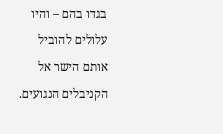בגדו בהם – והיו עלולים להוביל אותם הישר אל הקניבלים הנגועים.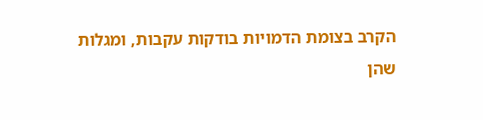הקרב בצומת הדמויות בודקות עקבות, ומגלות שהן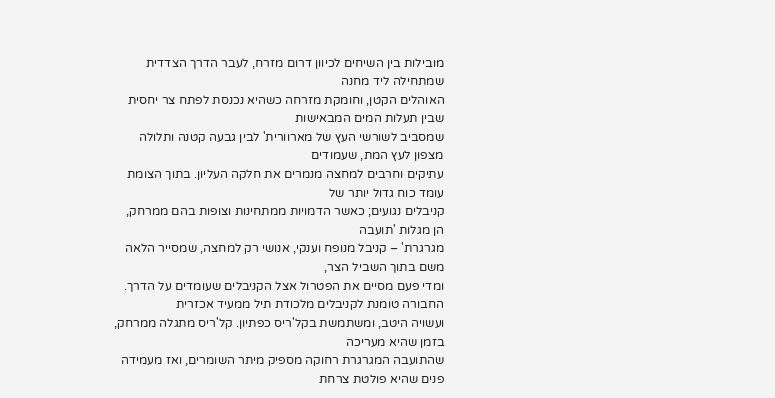מובילות בין השיחים לכיוון דרום מזרח, לעבר הדרך הצדדית שמתחילה ליד מחנה
האוהלים הקטן, וחומקת מזרחה כשהיא נכנסת לפתח צר יחסית שבין תעלות המים המבאישות
שמסביב לשורשי העץ של מארוורית' לבין גבעה קטנה ותלולה מצפון לעץ המת, שעמודים
עתיקים וחרבים למחצה מנמרים את חלקה העליון. בתוך הצומת עומד כוח גדול יותר של
קניבלים נגועים; כאשר הדמויות ממתחינות וצופות בהם ממרחק, הן מגלות 'תועבה
מגרגרת' – קניבל מנופח וענקי, אנושי רק למחצה, שמסייר הלאה משם בתוך השביל הצר,
ומדי פעם מסיים את הפטרול אצל הקניבלים שעומדים על הדרך. החבורה טומנת לקניבלים מלכודת תיל ממעיד אכזרית
ועשויה היטב, ומשתמשת בקל'ריס כפתיון. קל'ריס מתגלה ממרחק, בזמן שהיא מעריכה
שהתועבה המגרגרת רחוקה מספיק מיתר השומרים, ואז מעמידה פנים שהיא פולטת צרחת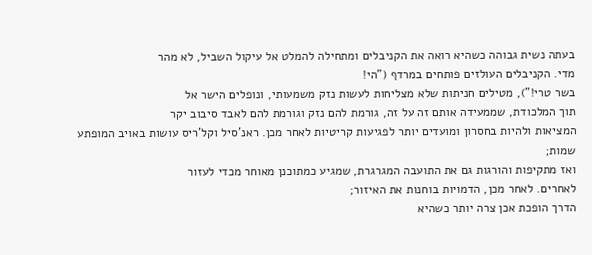בעתה נשית גבוהה כשהיא רואה את הקניבלים ומתחילה להמלט אל עיקול השביל, לא מהר
מדי. הקניבלים העולזים פותחים במרדף ("הי!
בשר טרי!"), מטילים חניתות שלא מצליחות לעשות נזק משמעותי, ונופלים הישר אל
תוך המלכודת, שממעידה אותם זה על זה, גורמת להם נזק וגורמת להם לאבד סיבוב יקר
המציאות ולהיות בחסרון ומועדים יותר לפגיעות קריטיות לאחר מכן. ראנ'סיל וקל'ריס עושות באויב המופתע שמות;
ואז מתקיפות והורגות גם את התועבה המגרגרת, שמגיע כמתוכנן מאוחר מכדי לעזור
לאחרים. לאחר מכן, הדמויות בוחנות את האיזור;
הדרך הופכת אכן צרה יותר כשהיא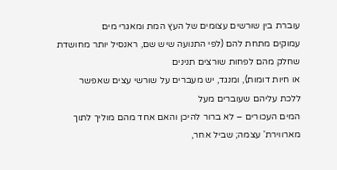עוברת בין שורשים עצומים של העץ המת ומאגרי מים
עמוקים מתחת להם (לפי התנועה שיש שם, ראנסיל יותר מחושדת שחלק מהם לפחות שורצים תנינים
או חיות דומות), ומנגד, יש מעברים על שורשי עצים שאפשר ללכת עליהם שעוברים מעל
המים העכורים – לא ברור להיכן והאם אחד מהם מוליך לתוך מארווירת' עצמה; שביל אחר,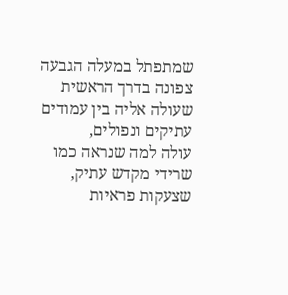שמתפתל במעלה הגבעה צפונה בדרך הראשית שעולה אליה בין עמודים עתיקים ונפולים,
עולה למה שנראה כמו שרידי מקדש עתיק, שצעקות פראיות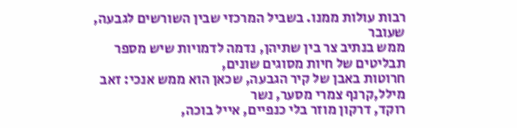רבות עולות ממנו. בשביל המרכזי שבין השורשים לגבעה, שעובר
ממש בנתיב צר בין שתיהן, נדמה לדמויות שיש מספר תבליטים של חיות מסוגים שונים,
חרוטות באבן של קיר הגבעה, שכאן הוא ממש אנכי: זאב מילל,קרנף צמרי מסער, נשר
רוקד, דרקון מוזר בלי כנפיים, אייל בוכה,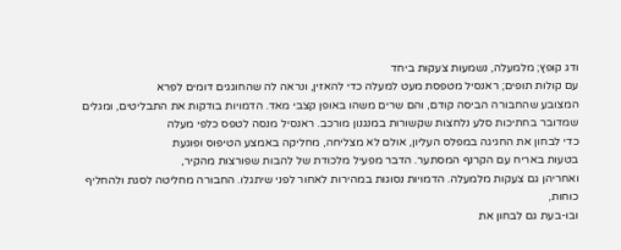ודג קופץ; מלמעלה, נשמעות צעקות ביחד
עם קולות תופים; ראנסיל מטפסת מעט למעלה כדי להאזין, ונראה לה שהחוגגים דומים לפרא
המצובע שהחבורה הביסה קודם, והם שרים משהו באופן קצבי מאד. הדמויות בודקות את התבליטים, ומגלים
שמדובר בחתיכות סלע נלחצות שקשורות במנגנון מורכב. ראנסיל מנסה לטפס כלפי מעלה
כדי לבחון את החגיגה במפלס העליון, אולם לא מצליחה, מחליקה באמצע הטיפוס ופוגעת
בטעות באריח עם הקרנף המסתער. הדבר מפעיל מלכודת של להבות שפורצות מהקיר,
ואחריהן גם צעקות מלמעלה. הדמויות נסוגות במהירות לאחור לפני שיתגלו. החבורה מחליטה לסגת ולהחליף כוחות,
ובו-בעת גם לבחון את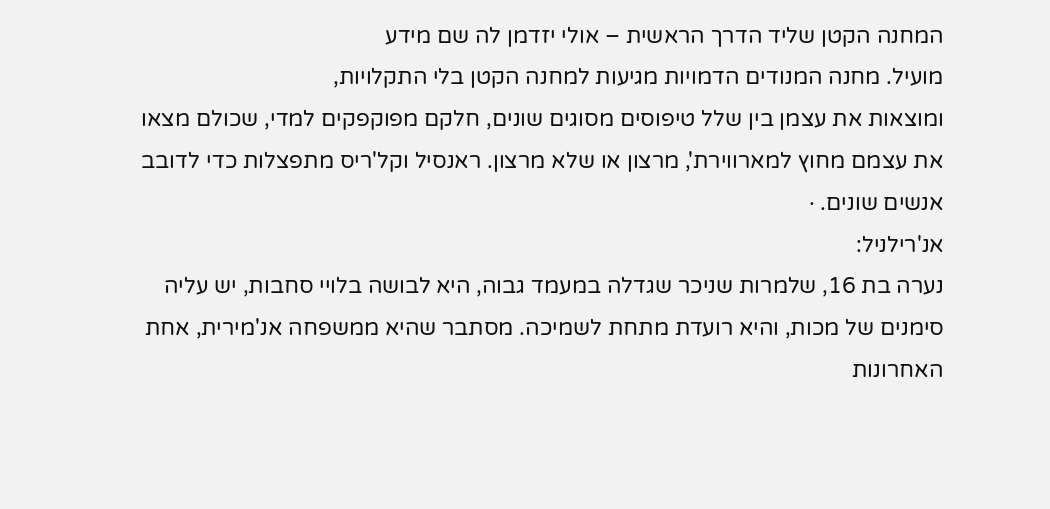המחנה הקטן שליד הדרך הראשית – אולי יזדמן לה שם מידע
מועיל. מחנה המנודים הדמויות מגיעות למחנה הקטן בלי התקלויות,
ומוצאות את עצמן בין שלל טיפוסים מסוגים שונים, חלקם מפוקפקים למדי, שכולם מצאו
את עצמם מחוץ למארווירת', מרצון או שלא מרצון. ראנסיל וקל'ריס מתפצלות כדי לדובב
אנשים שונים. ·
אנ'רילניל:
נערה בת 16, שלמרות שניכר שגדלה במעמד גבוה, היא לבושה בלויי סחבות, יש עליה
סימנים של מכות, והיא רועדת מתחת לשמיכה. מסתבר שהיא ממשפחה אנ'מירית, אחת
האחרונות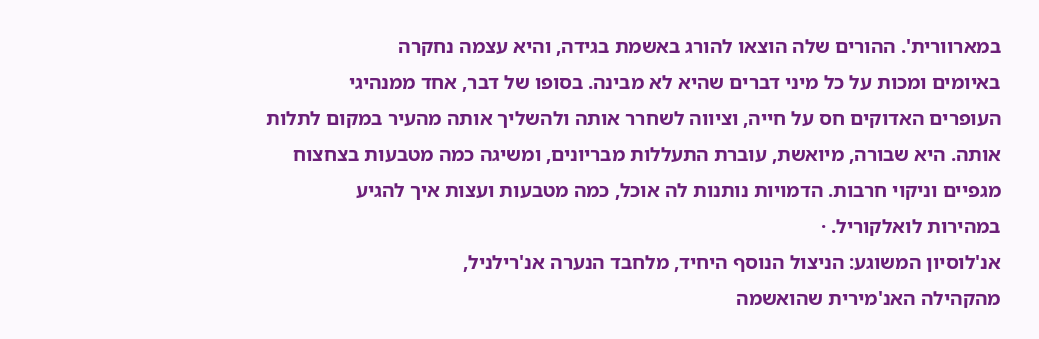במארוורית'. ההורים שלה הוצאו להורג באשמת בגידה, והיא עצמה נחקרה
באיומים ומכות על כל מיני דברים שהיא לא מבינה. בסופו של דבר, אחד ממנהיגי
העופרים האדוקים חס על חייה, וציווה לשחרר אותה ולהשליך אותה מהעיר במקום לתלות
אותה. היא שבורה, מיואשת, עוברת התעללות מבריונים, ומשיגה כמה מטבעות בצחצוח
מגפיים וניקוי חרבות. הדמויות נותנות לה אוכל, כמה מטבעות ועצות איך להגיע
במהירות לואלקוריל. ·
אנ'לוסיון המשוגע: הניצול הנוסף היחיד, מלחבד הנערה אנ'רילניל,
מהקהילה האנ'מירית שהואשמה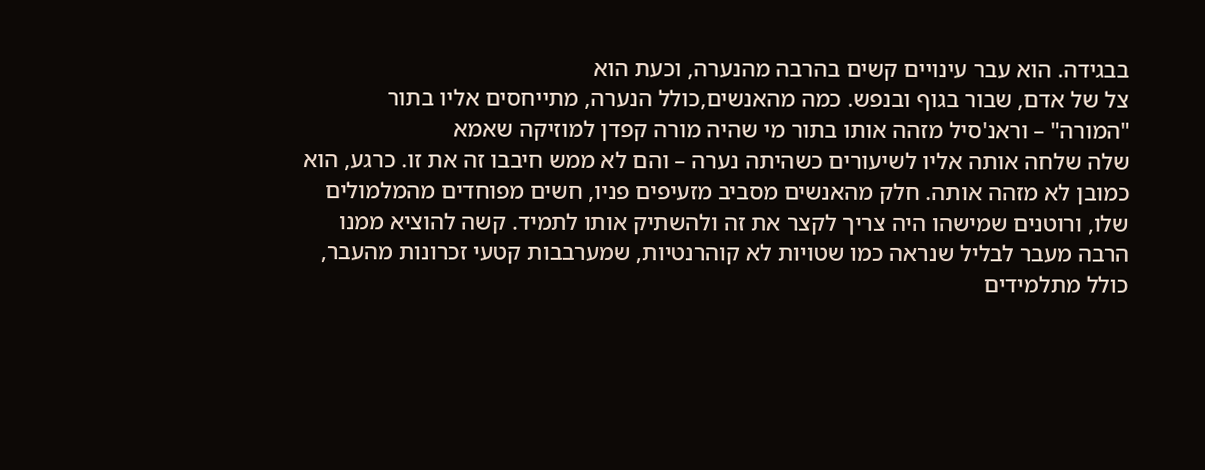בבגידה. הוא עבר עינויים קשים בהרבה מהנערה, וכעת הוא
צל של אדם, שבור בגוף ובנפש. כמה מהאנשים,כולל הנערה, מתייחסים אליו בתור
"המורה" – וראנ'סיל מזהה אותו בתור מי שהיה מורה קפדן למוזיקה שאמא
שלה שלחה אותה אליו לשיעורים כשהיתה נערה – והם לא ממש חיבבו זה את זו. כרגע, הוא
כמובן לא מזהה אותה. חלק מהאנשים מסביב מזעיפים פניו, חשים מפוחדים מהמלמולים
שלו, ורוטנים שמישהו היה צריך לקצר את זה ולהשתיק אותו לתמיד. קשה להוציא ממנו
הרבה מעבר לבליל שנראה כמו שטויות לא קוהרנטיות, שמערבבות קטעי זכרונות מהעבר,
כולל מתלמידים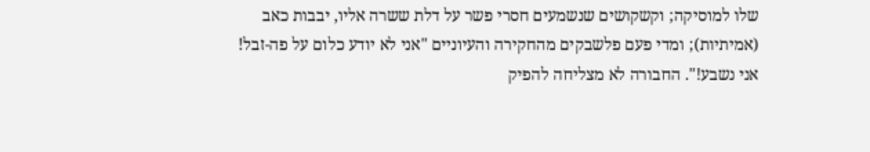שלו למוסיקה; וקשקושים שנשמעים חסרי פשר על דלת ששרה אליו, יבבות כאב
(אמיתיות); ומדי פעם פלשבקים מהחקירה והעיוניים "אני לא יודע כלום על פה-זבל!
אני נשבע!". החבורה לא מצליחה להפיק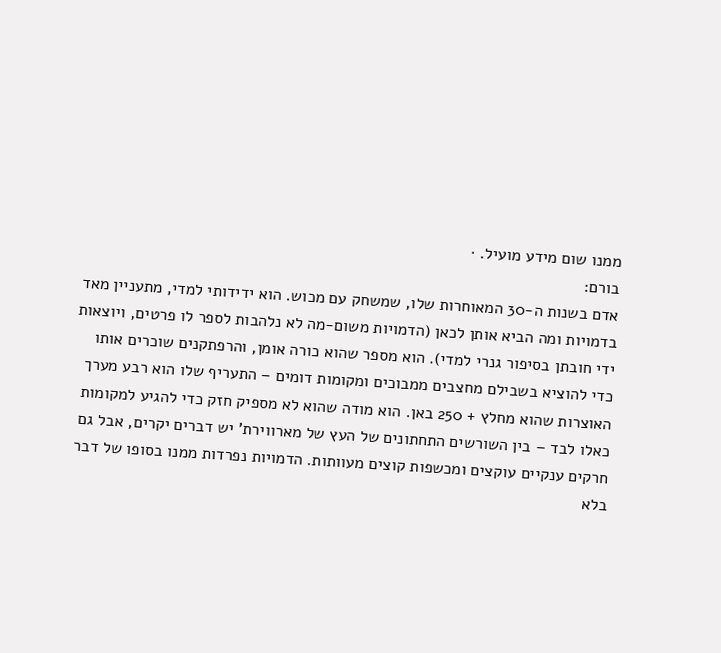ממנו שום מידע מועיל. ·
בורם:
אדם בשנות ה-30 המאוחרות שלו, שמשחק עם מכוש. הוא ידידותי למדי, מתעניין מאד
בדמויות ומה הביא אותן לכאן (הדמויות משום-מה לא נלהבות לספר לו פרטים, ויוצאות
ידי חובתן בסיפור גנרי למדי). הוא מספר שהוא כורה אומן, והרפתקנים שוכרים אותו
כדי להוציא בשבילם מחצבים ממבוכים ומקומות דומים – התעריף שלו הוא רבע מערך
האוצרות שהוא מחלץ + 250 באן. הוא מודה שהוא לא מספיק חזק כדי להגיע למקומות
כאלו לבד – בין השורשים התחתונים של העץ של מארווירת' יש דברים יקרים, אבל גם
חרקים ענקיים עוקצים ומכשפות קוצים מעוותות. הדמויות נפרדות ממנו בסופו של דבר
בלא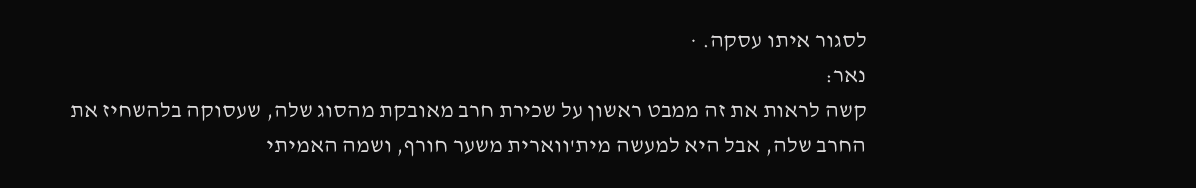לסגור איתו עסקה. ·
נאר:
קשה לראות את זה ממבט ראשון על שכירת חרב מאובקת מהסוג שלה, שעסוקה בלהשחיז את
החרב שלה, אבל היא למעשה מית'ווארית משער חורף, ושמה האמיתי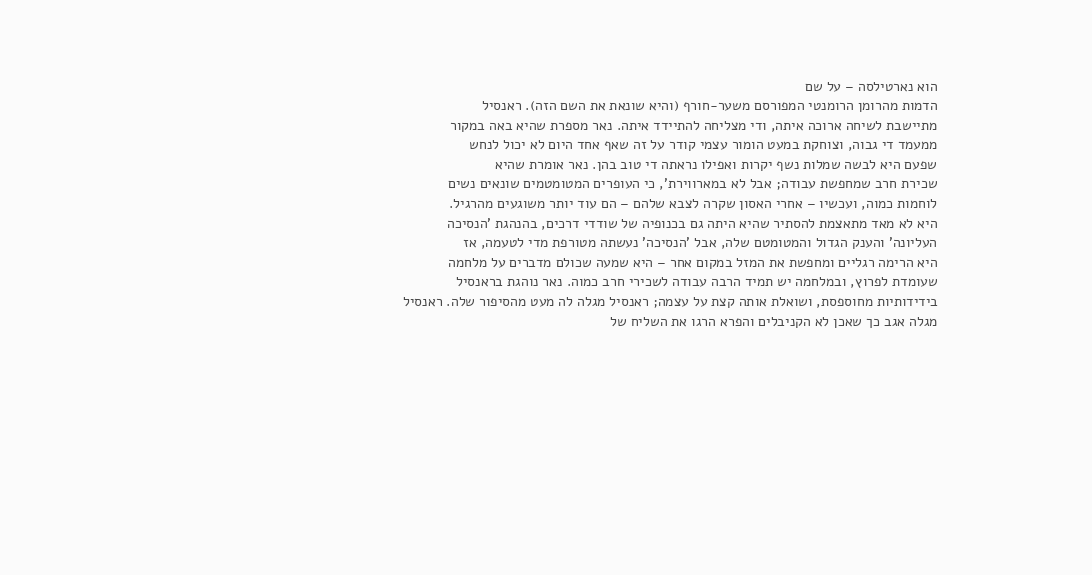הוא נארטילסה – על שם
הדמות מהרומן הרומנטי המפורסם משער-חורף (והיא שונאת את השם הזה). ראנסיל
מתיישבת לשיחה ארוכה איתה, ודי מצליחה להתיידד איתה. נאר מספרת שהיא באה במקור
ממעמד די גבוה, וצוחקת במעט הומור עצמי קודר על זה שאף אחד היום לא יכול לנחש
שפעם היא לבשה שמלות נשף יקרות ואפילו נראתה די טוב בהן. נאר אומרת שהיא
שכירת חרב שמחפשת עבודה; אבל לא במארווירת', כי העופרים המטומטמים שונאים נשים
לוחמות כמוה, ועכשיו – אחרי האסון שקרה לצבא שלהם – הם עוד יותר משוגעים מהרגיל.
היא לא מאד מתאצמת להסתיר שהיא היתה גם בכנופיה של שודדי דרכים, בהנהגת 'הנסיכה
העליונה' והענק הגדול והמטומטם שלה, אבל 'הנסיכה' נעשתה מטורפת מדי לטעמה, אז
היא הרימה רגליים ומחפשת את המזל במקום אחר – היא שמעה שכולם מדברים על מלחמה
שעומדת לפרוץ, ובמלחמה יש תמיד הרבה עבודה לשכירי חרב כמוה. נאר נוהגת בראנסיל
בידידותיות מחוספסת, ושואלת אותה קצת על עצמה; ראנסיל מגלה לה מעט מהסיפור שלה. ראנסיל
מגלה אגב כך שאכן לא הקניבלים והפרא הרגו את השליח של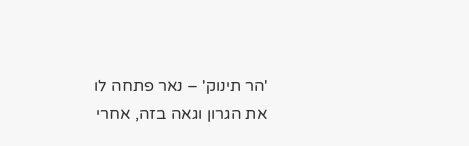'הר תינוק' – נאר פתחה לו
את הגרון וגאה בזה, אחרי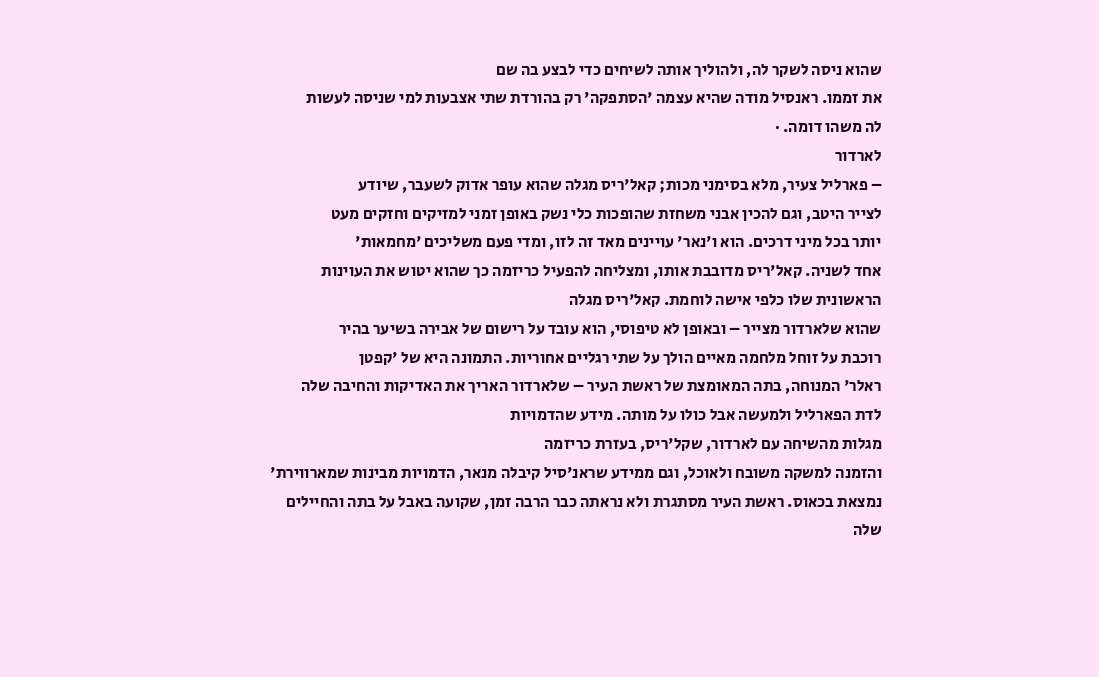שהוא ניסה לשקר לה, ולהוליך אותה לשיחים כדי לבצע בה שם
את זממו. ראנסיל מודה שהיא עצמה 'הסתפקה' רק בהורדת שתי אצבעות למי שניסה לעשות
לה משהו דומה. ·
לארדור
– פארליל צעיר, מלא בסימני מכות; קאל'ריס מגלה שהוא עופר אדוק לשעבר, שיודע
לצייר היטב, וגם להכין אבני משחזת שהופכות כלי נשק באופן זמני למזיקים וחזקים מעט
יותר בכל מיני דרכים. הוא ו'נאר' עויינים מאד זה לזו, ומדי פעם משליכים 'מחמאות'
אחד לשניה. קאל'ריס מדובבת אותו, ומצליחה להפעיל כריזמה כך שהוא יטוש את העוינות
הראשונית שלו כלפי אישה לוחמת. קאל'ריס מגלה
שהוא שלארדור מצייר – ובאופן לא טיפוסי, הוא עובד על רישום של אבירה בשיער בהיר
רוכבת על זוחל מלחמה מאיים הולך על שתי רגליים אחוריות. התמונה היא של 'קפטן
ראלר' המנוחה, בתה המאומצת של ראשת העיר – שלארדור האריך את האדיקות והחיבה שלה
לדת הפארליל ולמעשה אבל כולו על מותה. מידע שהדמויות
מגלות מהשיחה עם לארדור, שקל'ריס, בעזרת כריזמה
והזמנה למשקה משובח ולאוכל, וגם ממידע שראנ'סיל קיבלה מנאר, הדמויות מבינות שמארווירת'
נמצאת בכאוס. ראשת העיר מסתגרת ולא נראתה כבר הרבה זמן, שקועה באבל על בתה והחיילים
שלה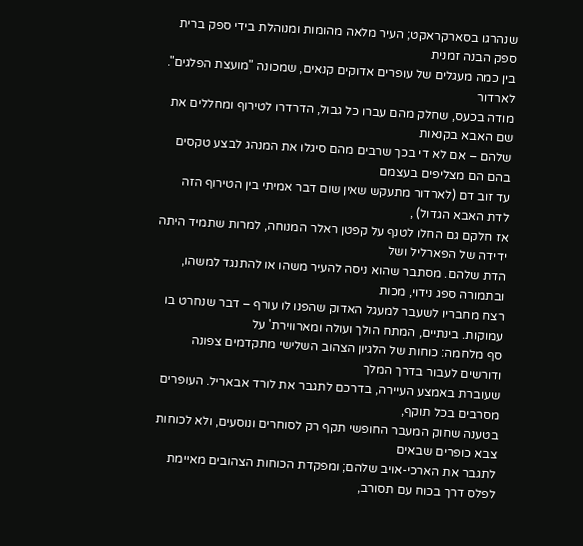שנהרגו בסארקראקט; העיר מלאה מהומות ומנוהלת בידי ספק ברית ספק הבנה זמנית
בין כמה מעגלים של עופרים אדוקים קנאים, שמכונה "מועצת הפלגים". לארדור
מודה בכעס, שחלק מהם עברו כל גבול, הדרדרו לטירוף ומחללים את שם האבא בקנאות
שלהם – אם לא די בכך שרבים מהם סיגלו את המנהג לבצע טקסים בהם הם מצליפים בעצמם
עד זוב דם (לארדור מתעקש שאין שום דבר אמיתי בין הטירוף הזה לדת האבא הגדול) ,
אז חלקם גם החלו לטנף על קפטן ראלר המנוחה, למרות שתמיד היתה ידידה של הפארליל ושל
הדת שלהם. מסתבר שהוא ניסה להעיר משהו או להתנגד למשהו, ובתמורה ספג נידוי, מכות
רצח מחבריו לשעבר למעגל האדוק שהפנו לו עורף – דבר שנחרט בו עמוקות. בינתיים, המתח הולך ועולה ומארווירת' על
סף מלחמה: כוחות של הלגיון הצהוב השלישי מתקדמים צפונה ודורשים לעבור בדרך המלך
שעוברת באמצע העיירה, בדרכם לתגבר את לורד אבאריל. העופרים מסרבים בכל תוקף,
בטענה שחוק המעבר החופשי תקף רק לסוחרים ונוסעים, ולא לכוחות צבא כופרים שבאים
לתגבר את הארכי-אויב שלהם; ומפקדת הכוחות הצהובים מאיימת לפלס דרך בכוח עם תסורב,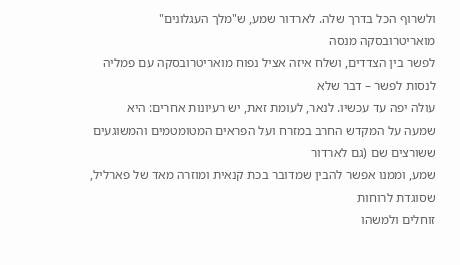ולשרוף הכל בדרך שלה. לארדור שמע, ש"מלך העגלונים" מואריטרובסקה מנסה
לפשר בין הצדדים, ושלח איזה אציל נפוח מואריטרובסקה עם פמליה לנסות לפשר – דבר שלא
עולה יפה עד עכשיו. לנאר, לעומת זאת, יש רעיונות אחרים: היא
שמעה על המקדש החרב במזרח ועל הפראים המטומטמים והמשוגעים ששורצים שם (גם לארדור
שמע, וממנו אפשר להבין שמדובר בכת קנאית ומוזרה מאד של פארליל, שסוגדת לרוחות
זוחלים ולמשהו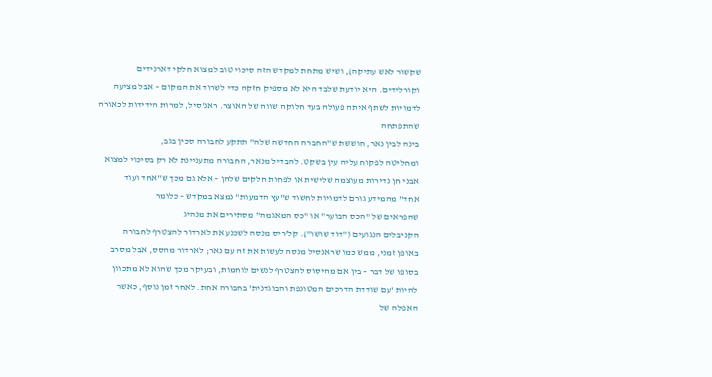שקשור לאש עתיקה), ושיש מתחת למקדש הזה סיכוי טוב למצוא חלקי דארנידים
וקורלידים. היא יודעת שלבד היא לא מספיק חזקה כדי לשרוד את המקום – אבל מציעה
לדמויות לשתף איתה פעולה בעד חלוקה שווה של האוצר. ראנ'סיל, למרות הידידות לכאורה שהתפתחה
בינה לבין נאר, חוששת ש"החברה החדשה שלה" תתקע לחבורה סכין בגב,
ומחליטה לפקוח עליה עין בשקט. להבדיל מנאר, החבורה מתעניינת לא רק בסיכוי למצוא
אבני חן נדירות מעוצמה שלישית או לפחות חלקים שלהן – אלא גם מכך ש"אחד ועוד
אחד" מהמידע גורם לדמויות לחשוד ש"עץ הדמעות" נמצא במקדש – כלומר
שהפראים של "הכס הבוער" או "כס המאגמה" מסתירים את מנהיג
הקניבלים הנגועים ("דוד שושו"). קל'ריס מנסה לשכנע את לארדור להצטרף לחבורה
באופן זמני, ממש כמו שראנסיל מנסה לעשות את זה עם נאר; לארדור מהסס, אבל מסרב
בסופו של דבר – בין אם מהיסוס להצטרף לנשים לוחמות, ובעיקר מכך שהוא לא מתכוון
להיות 'עם שודדת הדרכים המטונפת והבוגדנית' בחבורה אחת. לאחר זמן נוסף, כאשר האפלה של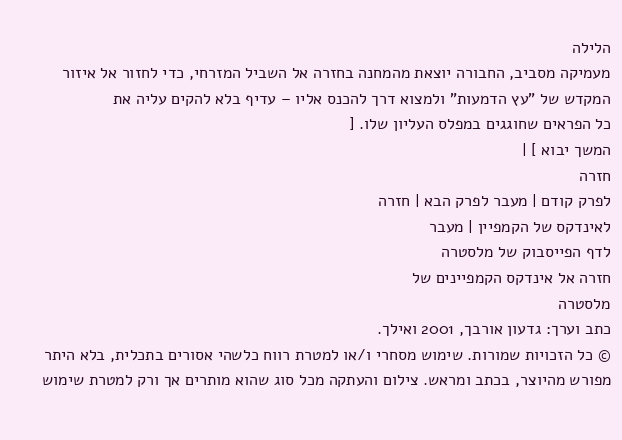הלילה
מעמיקה מסביב, החבורה יוצאת מהמחנה בחזרה אל השביל המזרחי, כדי לחזור אל איזור
המקדש של "עץ הדמעות" ולמצוא דרך להכנס אליו – עדיף בלא להקים עליה את
כל הפראים שחוגגים במפלס העליון שלו. [
המשך יבוא ] |
חזרה
לפרק קודם | מעבר לפרק הבא | חזרה
לאינדקס של הקמפיין | מעבר
לדף הפייסבוק של מלסטרה
חזרה אל אינדקס הקמפיינים של
מלסטרה
כתב וערך: גדעון אורבך, 2001 ואילך.
© כל הזכויות שמורות. שימוש מסחרי ו/או למטרת רווח כלשהי אסורים בתכלית, בלא היתר
מפורש מהיוצר, בכתב ומראש. צילום והעתקה מכל סוג שהוא מותרים אך ורק למטרת שימוש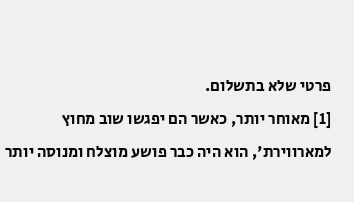פרטי שלא בתשלום.
[1] מאוחר יותר, כאשר הם יפגשו שוב מחוץ למארווירת', הוא היה כבר פושע מוצלח ומנוסה יותר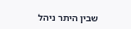שבין היתר ניהל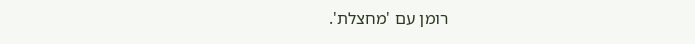רומן עם 'מחצלת'.